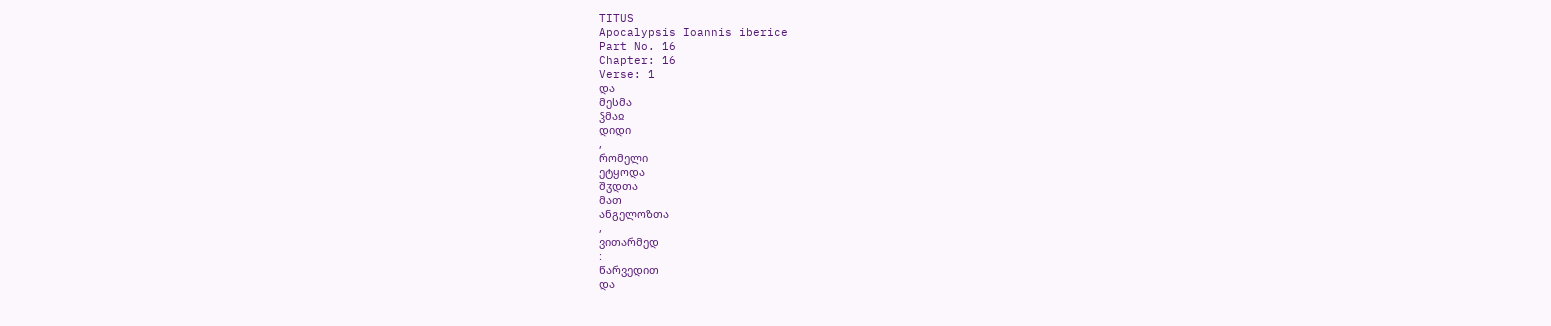TITUS
Apocalypsis Ioannis iberice
Part No. 16
Chapter: 16
Verse: 1
და
მესმა
ჴმაჲ
დიდი
,
რომელი
ეტყოდა
შჳდთა
მათ
ანგელოზთა
,
ვითარმედ
:
წარვედით
და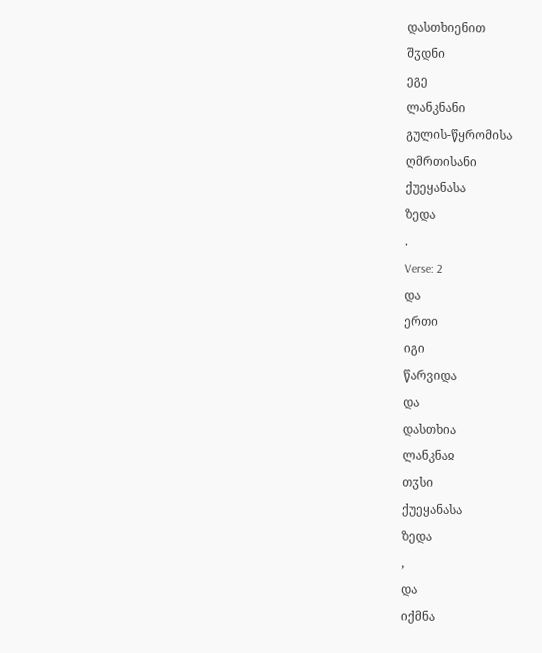დასთხიენით
შჳდნი
ეგე
ლანკნანი
გულის-წყრომისა
ღმრთისანი
ქუეყანასა
ზედა
.
Verse: 2
და
ერთი
იგი
წარვიდა
და
დასთხია
ლანკნაჲ
თჳსი
ქუეყანასა
ზედა
,
და
იქმნა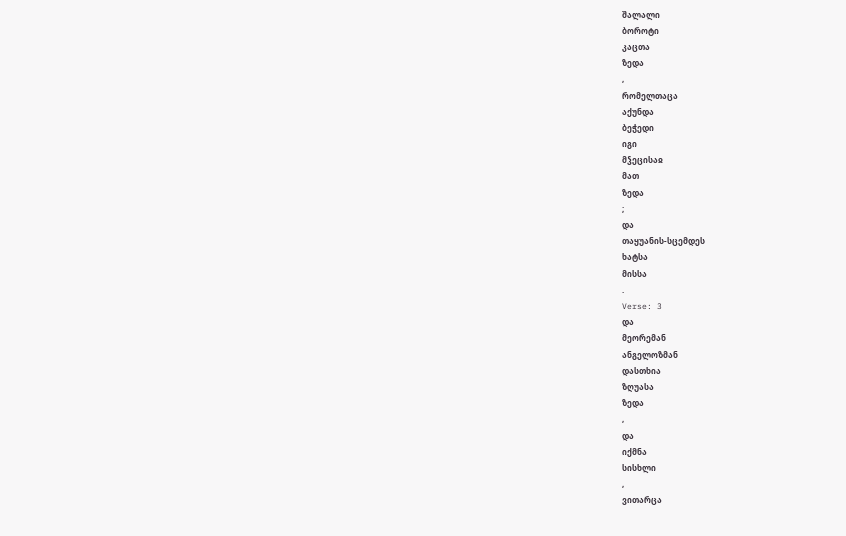შალალი
ბოროტი
კაცთა
ზედა
,
რომელთაცა
აქუნდა
ბეჭედი
იგი
მჴეცისაჲ
მათ
ზედა
;
და
თაყუანის-სცემდეს
ხატსა
მისსა
.
Verse: 3
და
მეორემან
ანგელოზმან
დასთხია
ზღუასა
ზედა
,
და
იქმნა
სისხლი
,
ვითარცა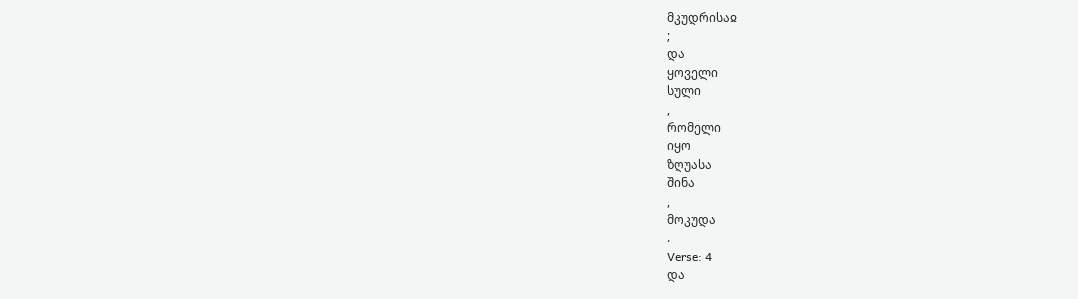მკუდრისაჲ
;
და
ყოველი
სული
,
რომელი
იყო
ზღუასა
შინა
,
მოკუდა
.
Verse: 4
და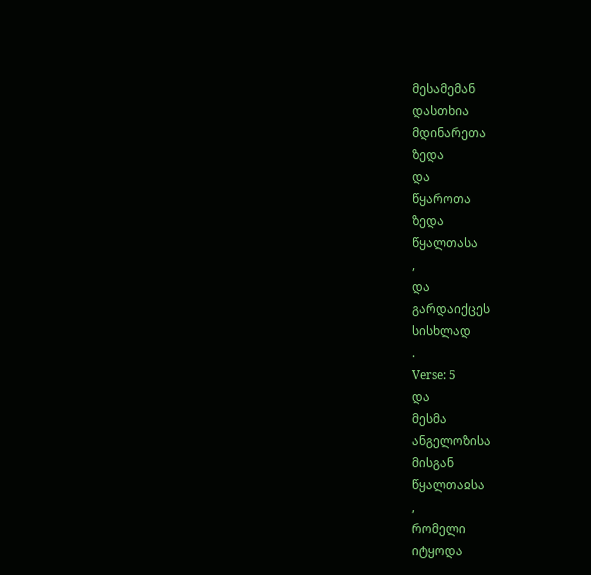მესამემან
დასთხია
მდინარეთა
ზედა
და
წყაროთა
ზედა
წყალთასა
,
და
გარდაიქცეს
სისხლად
.
Verse: 5
და
მესმა
ანგელოზისა
მისგან
წყალთაჲსა
,
რომელი
იტყოდა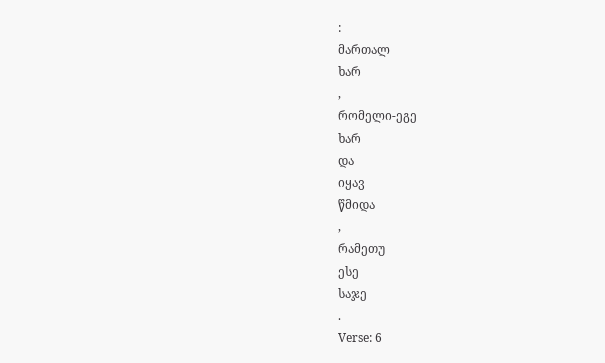:
მართალ
ხარ
,
რომელი-ეგე
ხარ
და
იყავ
წმიდა
,
რამეთუ
ესე
საჯე
.
Verse: 6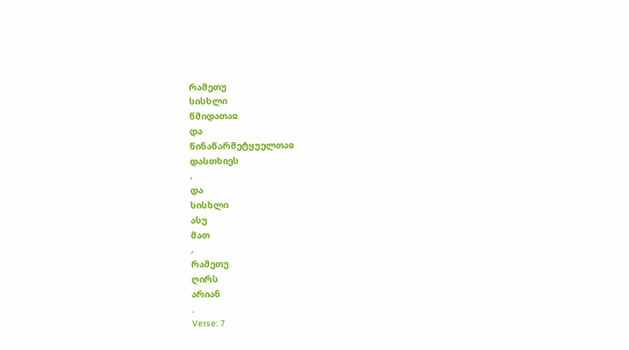რამეთუ
სისხლი
წმიდათაჲ
და
წინაწარმეტყუელთაჲ
დასთხიეს
,
და
სისხლი
ასუ
მათ
,
რამეთუ
ღირს
არიან
.
Verse: 7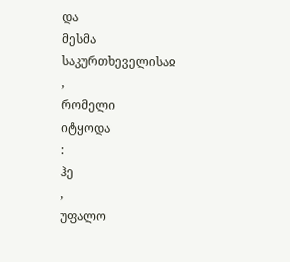და
მესმა
საკურთხეველისაჲ
,
რომელი
იტყოდა
:
ჰე
,
უფალო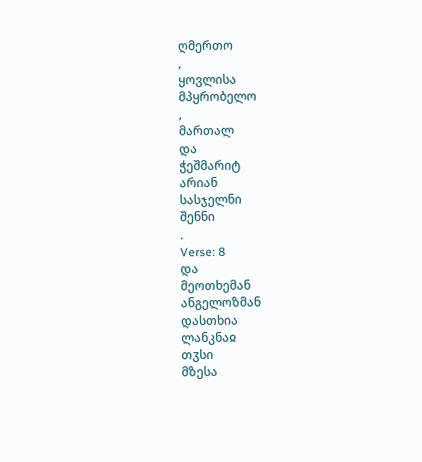ღმერთო
,
ყოვლისა
მპყრობელო
,
მართალ
და
ჭეშმარიტ
არიან
სასჯელნი
შენნი
.
Verse: 8
და
მეოთხემან
ანგელოზმან
დასთხია
ლანკნაჲ
თჳსი
მზესა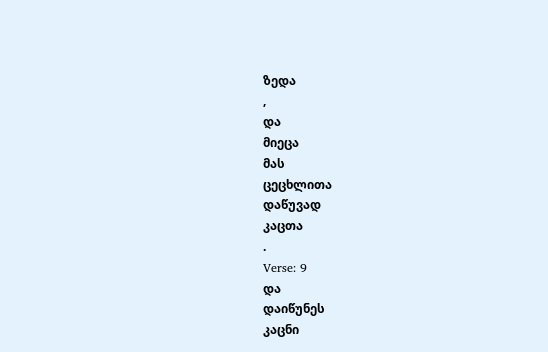ზედა
,
და
მიეცა
მას
ცეცხლითა
დაწუვად
კაცთა
.
Verse: 9
და
დაიწუნეს
კაცნი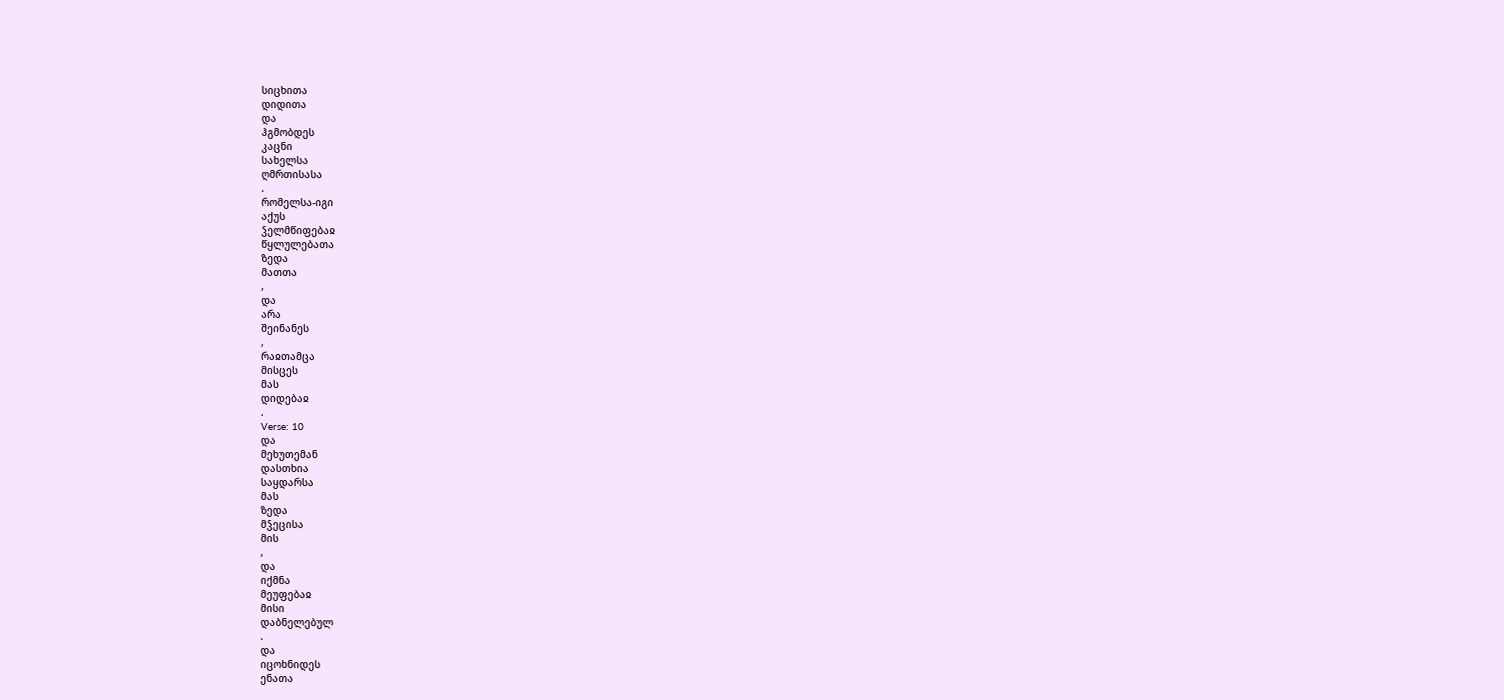სიცხითა
დიდითა
და
ჰგმობდეს
კაცნი
სახელსა
ღმრთისასა
.
რომელსა-იგი
აქუს
ჴელმწიფებაჲ
წყლულებათა
ზედა
მათთა
,
და
არა
შეინანეს
,
რაჲთამცა
მისცეს
მას
დიდებაჲ
.
Verse: 10
და
მეხუთემან
დასთხია
საყდარსა
მას
ზედა
მჴეცისა
მის
,
და
იქმნა
მეუფებაჲ
მისი
დაბნელებულ
.
და
იცოხნიდეს
ენათა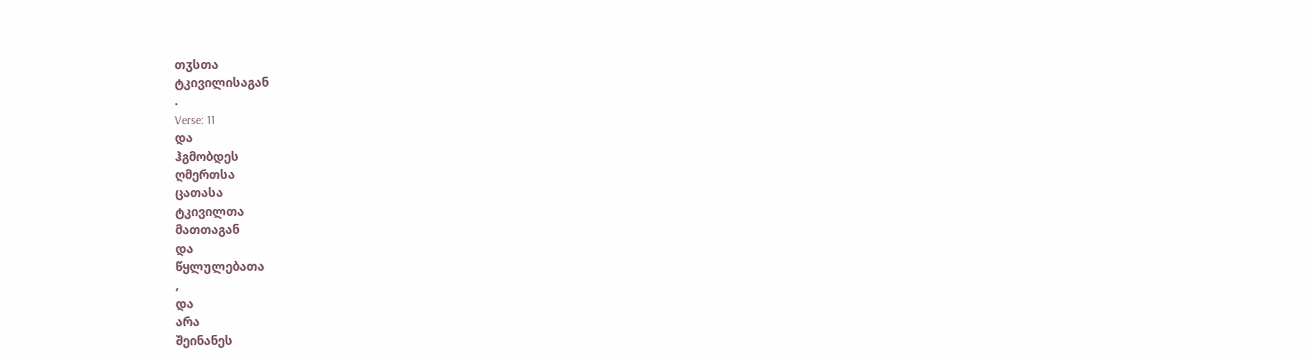თჳსთა
ტკივილისაგან
.
Verse: 11
და
ჰგმობდეს
ღმერთსა
ცათასა
ტკივილთა
მათთაგან
და
წყლულებათა
,
და
არა
შეინანეს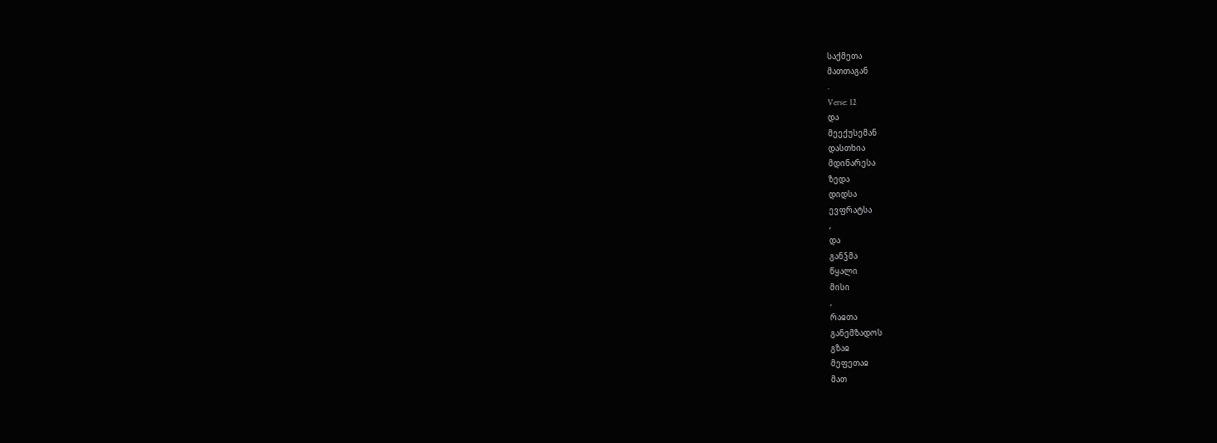საქმეთა
მათთაგან
.
Verse: 12
და
მეექუსემან
დასთხია
მდინარესა
ზედა
დიდსა
ევფრატსა
,
და
განჴმა
წყალი
მისი
,
რაჲთა
განემზადოს
გზაჲ
მეფეთაჲ
მათ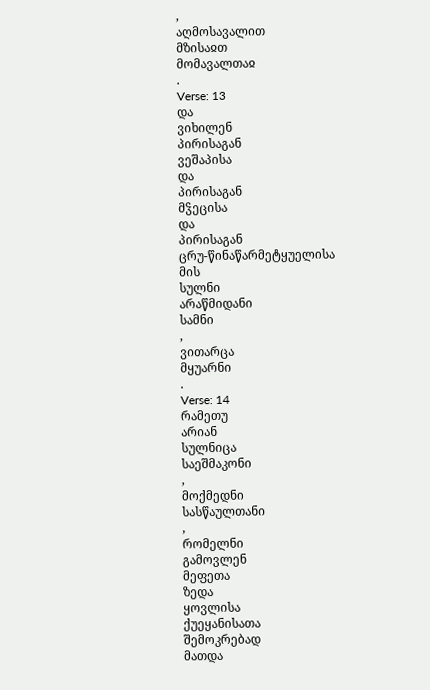,
აღმოსავალით
მზისაჲთ
მომავალთაჲ
.
Verse: 13
და
ვიხილენ
პირისაგან
ვეშაპისა
და
პირისაგან
მჴეცისა
და
პირისაგან
ცრუ-წინაწარმეტყუელისა
მის
სულნი
არაწმიდანი
სამნი
,
ვითარცა
მყუარნი
.
Verse: 14
რამეთუ
არიან
სულნიცა
საეშმაკონი
,
მოქმედნი
სასწაულთანი
,
რომელნი
გამოვლენ
მეფეთა
ზედა
ყოვლისა
ქუეყანისათა
შემოკრებად
მათდა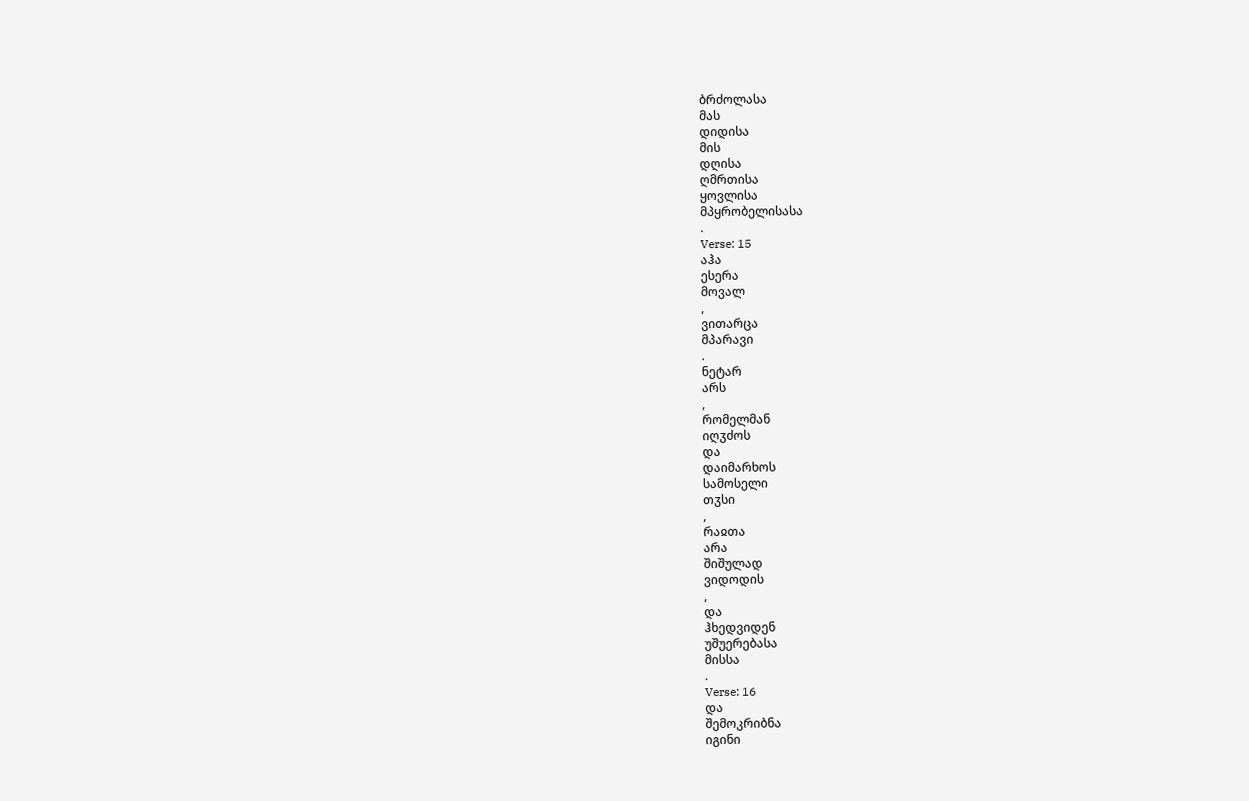ბრძოლასა
მას
დიდისა
მის
დღისა
ღმრთისა
ყოვლისა
მპყრობელისასა
.
Verse: 15
აჰა
ესერა
მოვალ
,
ვითარცა
მპარავი
.
ნეტარ
არს
,
რომელმან
იღჳძოს
და
დაიმარხოს
სამოსელი
თჳსი
,
რაჲთა
არა
შიშულად
ვიდოდის
,
და
ჰხედვიდენ
უშუერებასა
მისსა
.
Verse: 16
და
შემოკრიბნა
იგინი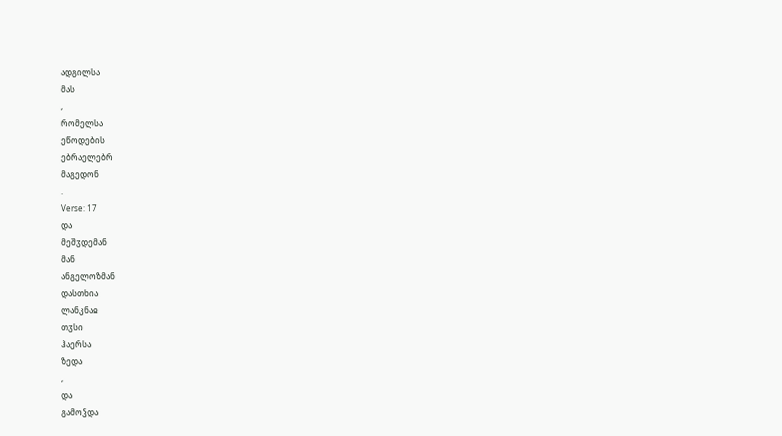ადგილსა
მას
,
რომელსა
ეწოდების
ებრაელებრ
მაგედონ
.
Verse: 17
და
მეშჳდემან
მან
ანგელოზმან
დასთხია
ლანკნაჲ
თჳსი
ჰაერსა
ზედა
,
და
გამოჴდა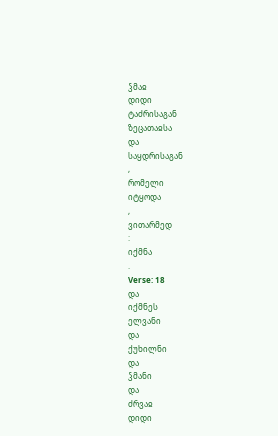ჴმაჲ
დიდი
ტაძრისაგან
ზეცათაჲსა
და
საყდრისაგან
,
რომელი
იტყოდა
,
ვითარმედ
:
იქმნა
.
Verse: 18
და
იქმნეს
ელვანი
და
ქუხილნი
და
ჴმანი
და
ძრვაჲ
დიდი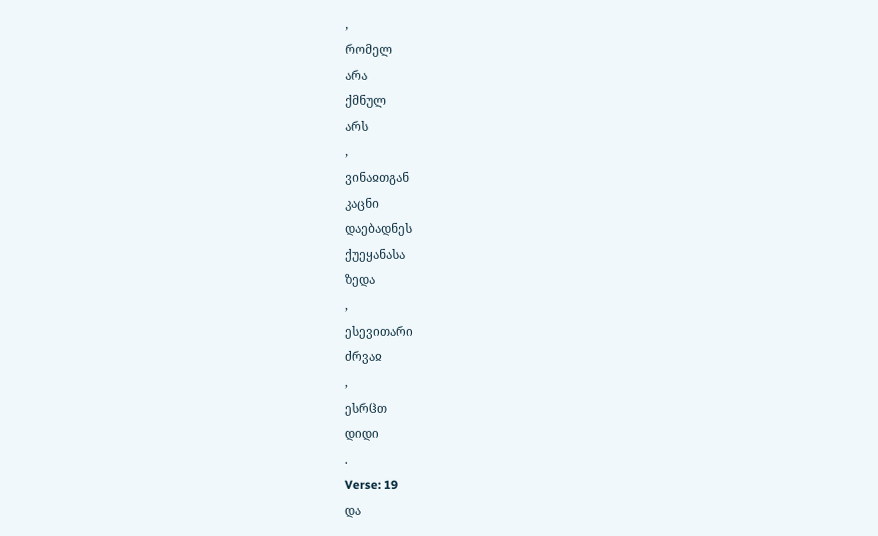,
რომელ
არა
ქმნულ
არს
,
ვინაჲთგან
კაცნი
დაებადნეს
ქუეყანასა
ზედა
,
ესევითარი
ძრვაჲ
,
ესრჱთ
დიდი
.
Verse: 19
და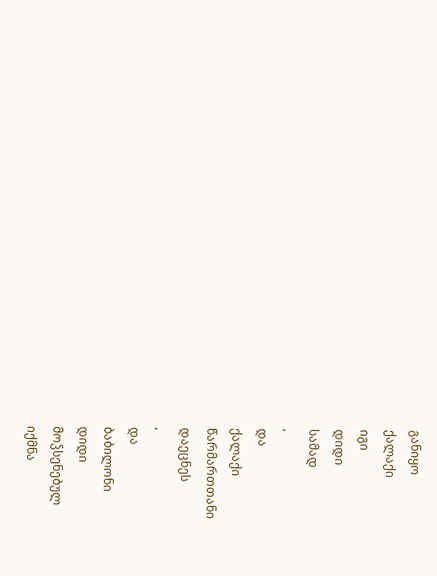განიყო
ქალაქი
იგი
დიდი
სამად
,
და
ქალაქი
წარმართთანი
დაეცნეს
,
და
ბაბილონი
დიდი
მოჴსენებულ
იქმნა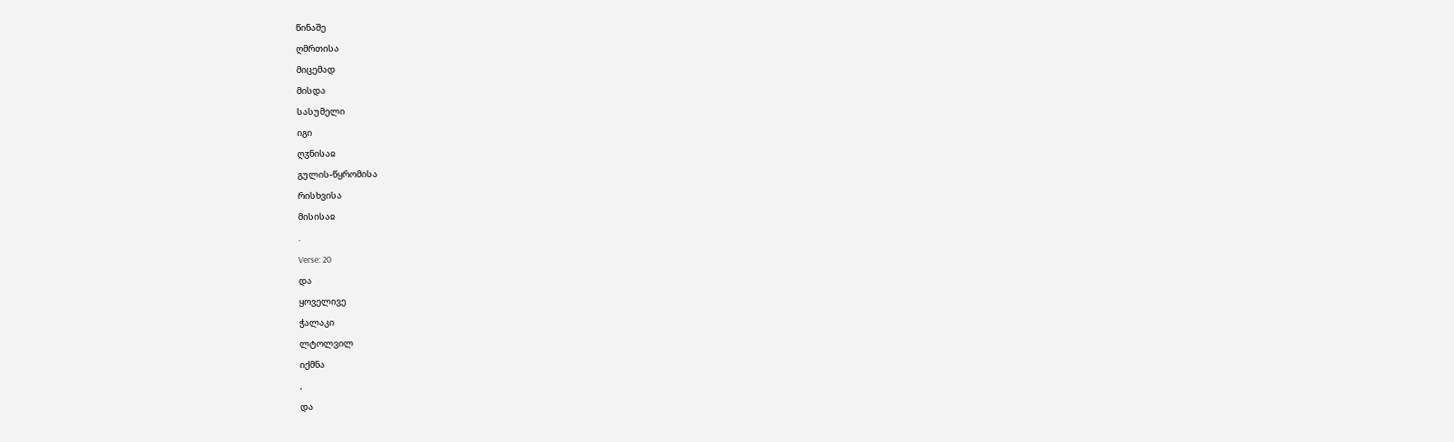წინაშე
ღმრთისა
მიცემად
მისდა
სასუმელი
იგი
ღჳნისაჲ
გულის-წყრომისა
რისხვისა
მისისაჲ
.
Verse: 20
და
ყოველივე
ჭალაკი
ლტოლვილ
იქმნა
,
და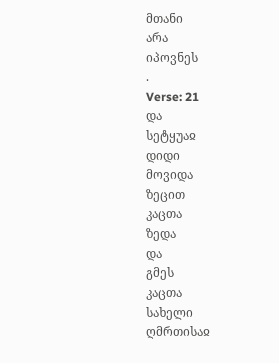მთანი
არა
იპოვნეს
.
Verse: 21
და
სეტყუაჲ
დიდი
მოვიდა
ზეცით
კაცთა
ზედა
და
გმეს
კაცთა
სახელი
ღმრთისაჲ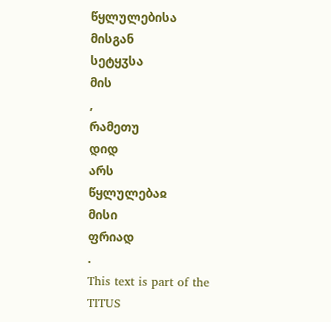წყლულებისა
მისგან
სეტყჳსა
მის
,
რამეთუ
დიდ
არს
წყლულებაჲ
მისი
ფრიად
.
This text is part of the
TITUS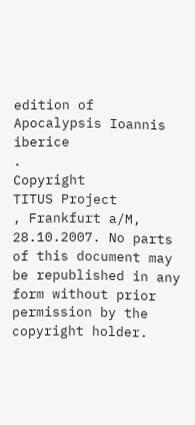edition of
Apocalypsis Ioannis iberice
.
Copyright
TITUS Project
, Frankfurt a/M, 28.10.2007. No parts of this document may be republished in any form without prior permission by the copyright holder.